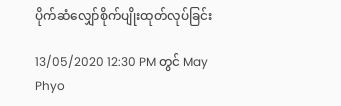ပိုက်ဆံလျှော်စိုက်ပျိုးထုတ်လုပ်ခြင်း

13/05/2020 12:30 PM တွင် May Phyo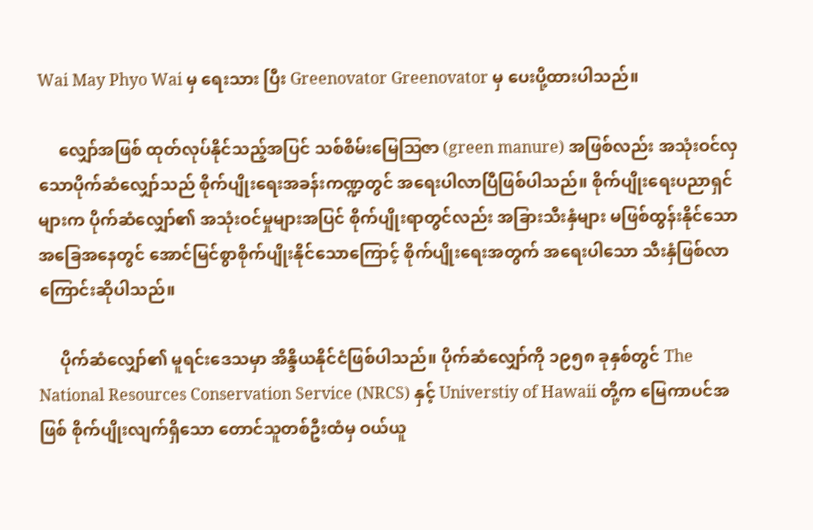Wai May Phyo Wai မှ ရေးသား ပြီး Greenovator Greenovator မှ ပေးပို့ထားပါသည်။

     လျှော်အဖြစ် ထုတ်လုပ်နိုင်သည့်အပြင် သစ်စိမ်းမြေဩဇာ (green manure) အဖြစ်လည်း အသုံးဝင်လှသောပိုက်ဆံလျှော်သည် စိုက်ပျိုးရေးအခန်းကဏ္ဍတွင် အရေးပါလာပြီဖြစ်ပါသည်။ စိုက်ပျိုးရေးပညာရှင်များက ပိုက်ဆံလျှော်၏ အသုံးဝင်မှုများအပြင် စိုက်ပျိုးရာတွင်လည်း အခြားသီးနှံများ မဖြစ်ထွန်းနိုင်သောအခြေအနေတွင် အောင်မြင်စွာစိုက်ပျိုးနိုင်သောကြောင့် စိုက်ပျိုးရေးအတွက် အရေးပါသော သီးနှံဖြစ်လာကြောင်းဆိုပါသည်။

     ပိုက်ဆံလျှော်၏ မူရင်းဒေသမှာ အိန္ဒိယနိုင်ငံဖြစ်ပါသည်။ ပိုက်ဆံလျှော်ကို ၁၉၅၈ ခုနှစ်တွင် The National Resources Conservation Service (NRCS) နှင့် Universtiy of Hawaii တို့က မြေကာပင်အဖြစ် စိုက်ပျိုးလျက်ရှိသော တောင်သူတစ်ဦးထံမှ ဝယ်ယူ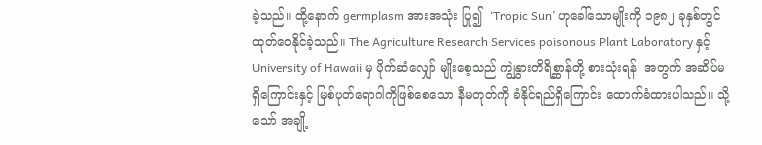ခဲ့သည်။ ထို့နောက် germplasm အားအသုံး ပြု၍  ‘Tropic Sun’ ဟုခေါ်သောမျိုးကို ၁၉၈၂ ခုနှစ်တွင်ထုတ်ဝေနိုင်ခဲ့သည်။ The Agriculture Research Services poisonous Plant Laboratory နှင့် University of Hawaii မှ ပိုက်ဆံလျှော် မျိုးစေ့သည် ကျွဲနွှားတိရိစ္ဆာန်တို့ စားသုံးရန်  အတွက် အဆိပ်မရှိကြောင်းနှင့် မြစ်ပုတ်ရောဂါကိုဖြစ်စေသော နီမတုတ်ကို ခံနိုင်ရည်ရှိကြောင်း ထောက်ခံထားပါသည်။ သို့သော် အချို့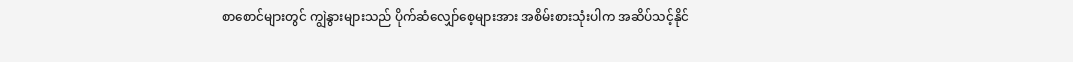စာစောင်များတွင် ကျွဲနွားများသည် ပိုက်ဆံလျှော်စေ့များအား အစိမ်းစားသုံးပါက အဆိပ်သင့်နိုင်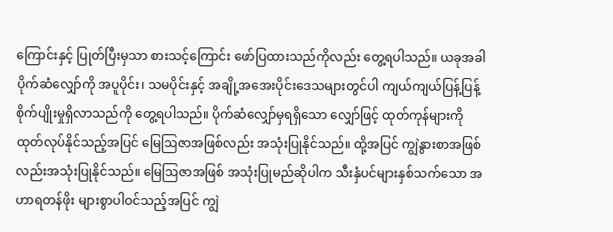ကြောင်းနှင့် ပြုတ်ပြီးမှသာ စားသင့်ကြောင်း ဖော်ပြထားသည်ကိုလည်း တွေ့ရပါသည်။ ယခုအခါပိုက်ဆံလျှော်ကို အပူပိုင်း၊ သမပိုင်းနှင့် အချို့အအေးပိုင်းဒေသများတွင်ပါ ကျယ်ကျယ်ပြန့်ပြန့် စိုက်ပျိုးမှုရှိလာသည်ကို တွေ့ရပါသည်။ ပိုက်ဆံလျှော်မှရရှိသော လျှော်ဖြင့် ထုတ်ကုန်များကို ထုတ်လုပ်နိုင်သည့်အပြင် မြေဩဇာအဖြစ်လည်း အသုံးပြုနိုင်သည်။ ထို့အပြင် ကျွဲနွားစာအဖြစ်လည်းအသုံးပြုနိုင်သည်။ မြေဩဇာအဖြစ် အသုံးပြုမည်ဆိုပါက သီးနှံပင်များနှစ်သက်သော အဟာရတန်ဖိုး များစွာပါဝင်သည့်အပြင် ကျွဲ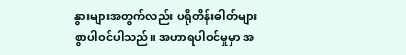နွားများအတွက်လည်း ပရိုတိန်းဓါတ်များစွာပါဝင်ပါသည်။ အဟာရပါဝင်မှုမှာ အ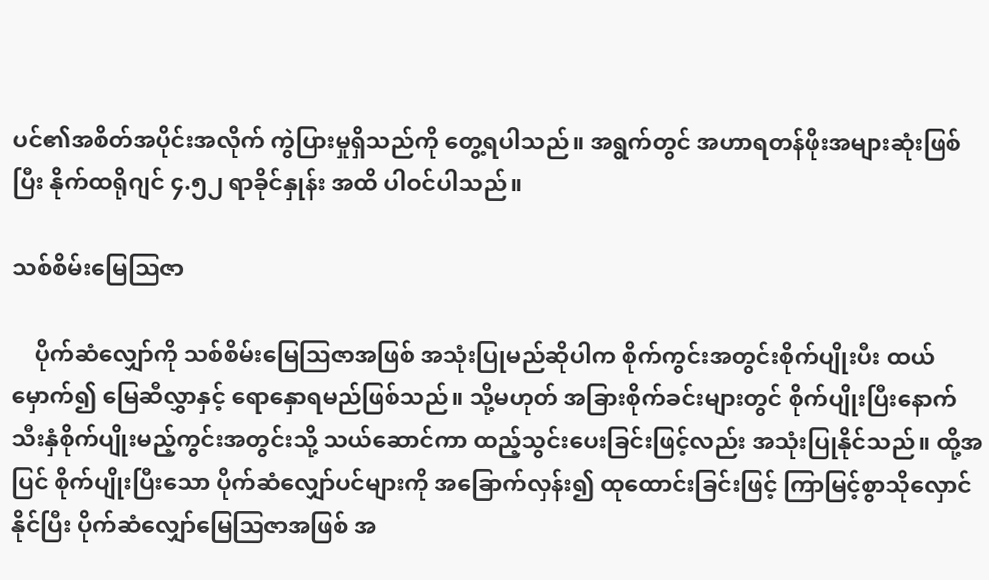ပင်၏အစိတ်အပိုင်းအလိုက် ကွဲပြားမှုရှိသည်ကို တွေ့ရပါသည်။ အရွက်တွင် အဟာရတန်ဖိုးအများဆုံးဖြစ်ပြီး နိုက်ထရိုဂျင် ၄.၅၂ ရာခိုင်နှုန်း အထိ ပါဝင်ပါသည်။

သစ်စိမ်းမြေသြဇာ

    ပိုက်ဆံလျှော်ကို သစ်စိမ်းမြေဩဇာအဖြစ် အသုံးပြုမည်ဆိုပါက စိုက်ကွင်းအတွင်းစိုက်ပျိုးပီး ထယ်မှောက်၍ မြေဆီလွှာနှင့် ရောနှောရမည်ဖြစ်သည်။ သို့မဟုတ် အခြားစိုက်ခင်းများတွင် စိုက်ပျိုးပြီးနောက် သီးနှံစိုက်ပျိုးမည့်ကွင်းအတွင်းသို့ သယ်ဆောင်ကာ ထည့်သွင်းပေးခြင်းဖြင့်လည်း အသုံးပြုနိုင်သည်။ ထို့အပြင် စိုက်ပျိုးပြီးသော ပိုက်ဆံလျှော်ပင်များကို အခြောက်လှန်း၍ ထုထောင်းခြင်းဖြင့် ကြာမြင့်စွာသိုလှောင်နိုင်ပြီး ပိုက်ဆံလျှော်မြေဩဇာအဖြစ် အ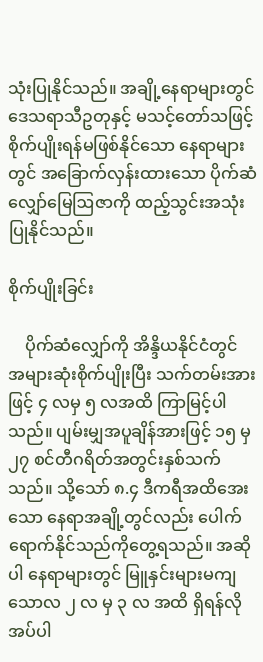သုံးပြုနိုင်သည်။ အချို့နေရာများတွင် ဒေသရာသီဥတုနှင့် မသင့်တော်သဖြင့် စိုက်ပျိုးရန်မဖြစ်နိုင်သော နေရာများတွင် အခြောက်လှန်းထားသော ပိုက်ဆံလျှော်မြေဩဇာကို ထည့်သွင်းအသုံးပြုနိုင်သည်။

စိုက်ပျိုးခြင်း

    ပိုက်ဆံလျှော်ကို အိန္ဒိယနိုင်ငံတွင် အများဆုံးစိုက်ပျိုးပြီး သက်တမ်းအားဖြင့် ၄ လမှ ၅ လအထိ ကြာမြင့်ပါသည်။ ပျမ်းမျှအပူချိန်အားဖြင့် ၁၅ မှ ၂၇ စင်တီဂရိတ်အတွင်းနှစ်သက်သည်။ သို့သော် ၈.၄ ဒီကရီအထိအေးသော နေရာအချို့တွင်လည်း ပေါက်ရောက်နိုင်သည်ကိုတွေ့ရသည်။ အဆိုပါ နေရာများတွင် မြူနှင်းများမကျသောလ ၂ လ မှ ၃ လ အထိ ရှိရန်လိုအပ်ပါ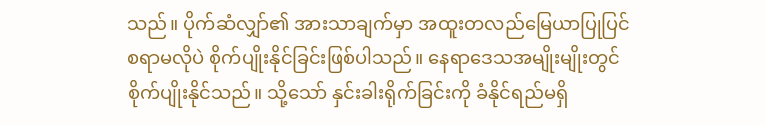သည်။ ပိုက်ဆံလျှာ်၏ အားသာချက်မှာ အထူးတလည်မြေယာပြုပြင်စရာမလိုပဲ စိုက်ပျိုးနိုင်ခြင်းဖြစ်ပါသည်။ နေရာဒေသအမျိုးမျိုးတွင် စိုက်ပျိုးနိုင်သည်။ သို့သော် နှင်းခါးရိုက်ခြင်းကို ခံနိုင်ရည်မရှိ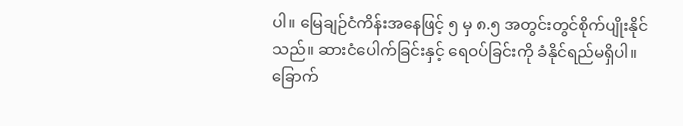ပါ။ မြေချဉ်ငံကိန်းအနေဖြင့် ၅ မှ ၈.၅ အတွင်းတွင်စိုက်ပျိုးနိုင်သည်။ ဆားငံပေါက်ခြင်းနှင့် ရေဝပ်ခြင်းကို ခံနိုင်ရည်မရှိပါ။ ခြောက်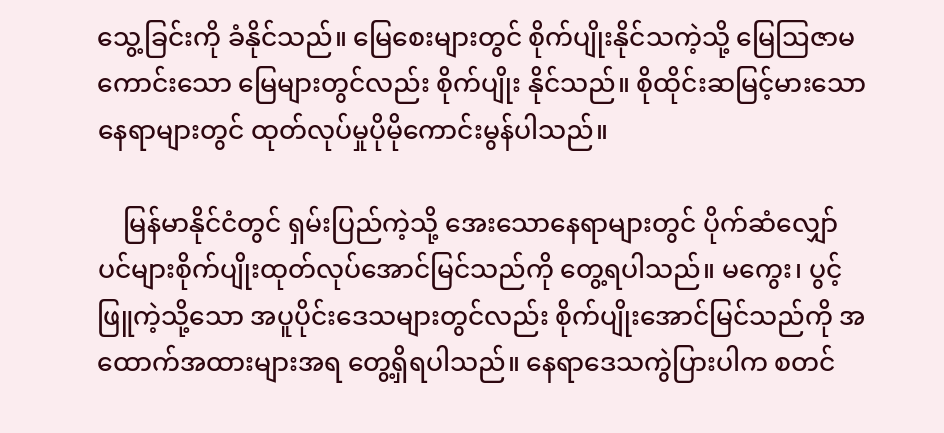သွေ့ခြင်းကို ခံနိုင်သည်။ မြေစေးများတွင် စိုက်ပျိုးနိုင်သကဲ့သို့ မြေဩဇာမကောင်းသော မြေများတွင်လည်း စိုက်ပျိုး နိုင်သည်။ စိုထိုင်းဆမြင့်မားသောနေရာများတွင် ထုတ်လုပ်မှုပိုမိုကောင်းမွန်ပါသည်။

    မြန်မာနိုင်ငံတွင် ရှမ်းပြည်ကဲ့သို့ အေးသောနေရာများတွင် ပိုက်ဆံလျှော်ပင်များစိုက်ပျိုးထုတ်လုပ်အောင်မြင်သည်ကို တွေ့ရပါသည်။ မကွေး၊ ပွင့်ဖြူကဲ့သို့သော အပူပိုင်းဒေသများတွင်လည်း စိုက်ပျိုးအောင်မြင်သည်ကို အထောက်အထားများအရ တွေ့ရှိရပါသည်။ နေရာဒေသကွဲပြားပါက စတင်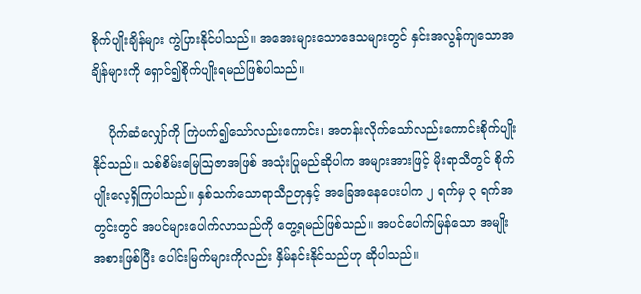စိုက်ပျိုးချိန်များ ကွဲပြားနိုင်ပါသည်။ အအေးများသောဒေသများတွင် နှင်းအလွန်ကျသောအချိန်များကို ရှောင်၍စိုက်ပျိုးရမည်ဖြစ်ပါသည်။

    ပိုက်ဆံလျှော်ကို ကြဲပက်၍သော်လည်းကောင်း၊ အတန်းလိုက်သော်လည်းကောင်းစိုက်ပျိုးနိုင်သည်။ သစ်စိမ်းမြေဩဇာအဖြစ် အသုံးပြုမည်ဆိုပါက အများအားဖြင့် မိုးရာသီတွင် စိုက်ပျိုးလေ့ရှိကြပါသည်။ နှစ်သက်သောရာသီဉတုနှင့် အခြေအနေပေးပါက ၂ ရက်မှ ၃ ရက်အတွင်းတွင် အပင်များပေါက်လာသည်ကို တွေ့ရမည်ဖြစ်သည်။ အပင်ပေါက်မြန်သော အမျိုးအစားဖြစ်ပြီး ပေါင်းမြက်များကိုလည်း နှိမ်နင်းနိုင်သည်ဟု ဆိုပါသည်။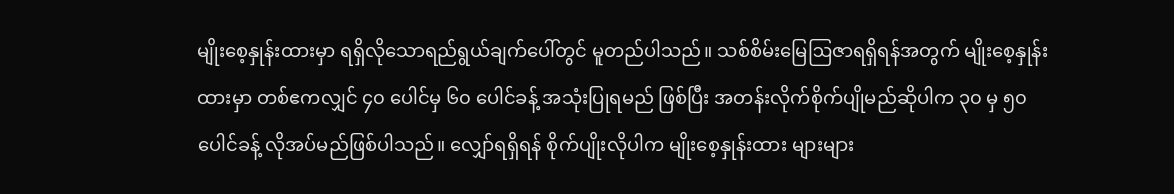မျိုးစေ့နှုန်းထားမှာ ရရှိလိုသောရည်ရွယ်ချက်ပေါ်တွင် မူတည်ပါသည်။ သစ်စိမ်းမြေဩဇာရရှိရန်အတွက် မျိုးစေ့နှုန်းထားမှာ တစ်ဧကလျှင် ၄၀ ပေါင်မှ ၆၀ ပေါင်ခန့် အသုံးပြုရမည် ဖြစ်ပြီး အတန်းလိုက်စိုက်ပျိုမည်ဆိုပါက ၃၀ မှ ၅၀ ပေါင်ခန့် လိုအပ်မည်ဖြစ်ပါသည်။ လျှော်ရရှိရန် စိုက်ပျိုးလိုပါက မျိုးစေ့နှုန်းထား များများ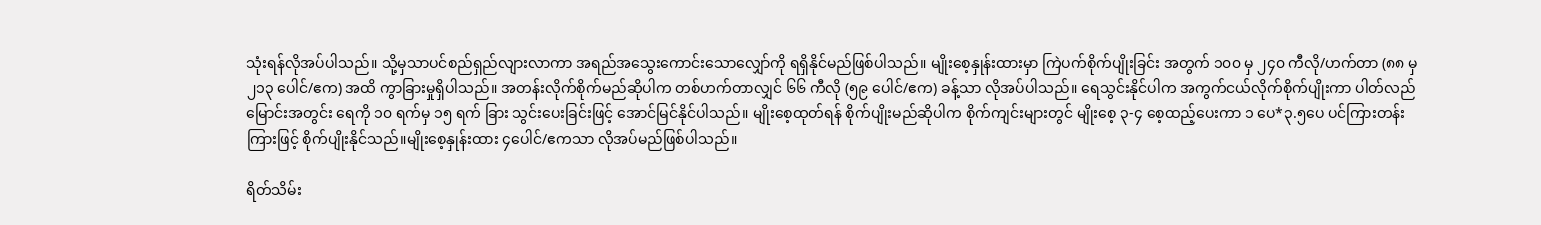သုံးရန်လိုအပ်ပါသည်။ သို့မှသာပင်စည်ရှည်လျားလာကာ အရည်အသွေးကောင်းသောလျှော်ကို ရရှိနိုင်မည်ဖြစ်ပါသည်။ မျိုးစေ့နှုန်းထားမှာ ကြဲပက်စိုက်ပျိုးခြင်း အတွက် ၁၀၀ မှ ၂၄၀ ကီလို/ဟက်တာ (၈၈ မှ ၂၁၃ ပေါင်/ဧက) အထိ ကွာခြားမှုရှိပါသည်။ အတန်းလိုက်စိုက်မည်ဆိုပါက တစ်ဟက်တာလျှင် ၆၆ ကီလို (၅၉ ပေါင်/ဧက) ခန့်သာ လိုအပ်ပါသည်။ ရေသွင်းနိုင်ပါက အကွက်ငယ်လိုက်စိုက်ပျိုးကာ ပါတ်လည်မြောင်းအတွင်း ရေကို ၁၀ ရက်မှ ၁၅ ရက် ခြား သွင်းပေးခြင်းဖြင့် အောင်မြင်နိုင်ပါသည်။ မျိုးစေ့ထုတ်ရန် စိုက်ပျိုးမည်ဆိုပါက စိုက်ကျင်းများတွင် မျိုးစေ့ ၃-၄ စေ့ထည့်ပေးကာ ၁ ပေ*၃.၅ပေ ပင်ကြားတန်းကြားဖြင့် စိုက်ပျိုးနိုင်သည်။မျိုးစေ့နှုန်းထား ၄ပေါင်/ဧကသာ လိုအပ်မည်ဖြစ်ပါသည်။

ရိတ်သိမ်း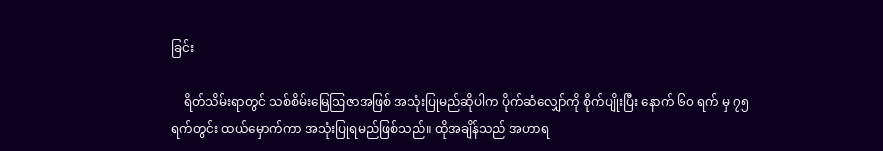ခြင်း

    ရိတ်သိမ်းရာတွင် သစ်စိမ်းမြေဩဇာအဖြစ် အသုံးပြုမည်ဆိုပါက ပိုက်ဆံလျှော်ကို စိုက်ပျိုးပြီး နောက် ၆၀ ရက် မှ ၇၅ ရက်တွင်း ထယ်မှောက်ကာ အသုံးပြုရမည်ဖြစ်သည်။ ထိုအချိန်သည် အဟာရ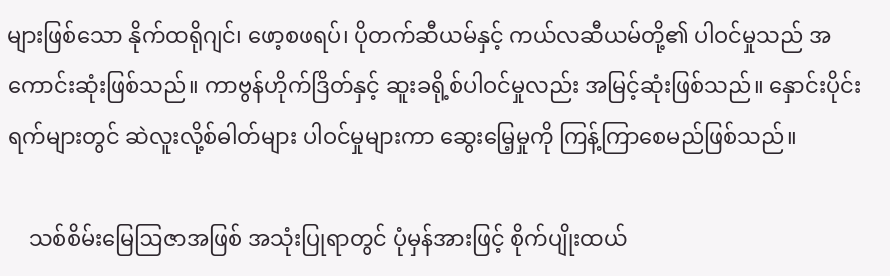များဖြစ်သော နိုက်ထရိုဂျင်၊ ဖော့စဖရပ်၊ ပိုတက်ဆီယမ်နှင့် ကယ်လဆီယမ်တို့၏ ပါဝင်မှုသည် အကောင်းဆုံးဖြစ်သည်။ ကာဗွန်ဟိုက်ဒြိတ်နှင့် ဆူးခရို့စ်ပါဝင်မှုလည်း အမြင့်ဆုံးဖြစ်သည်။ နှောင်းပိုင်းရက်များတွင် ဆဲလူးလို့စ်ဓါတ်များ ပါဝင်မှုများကာ ဆွေးမြေ့မှုကို ကြန့်ကြာစေမည်ဖြစ်သည်။

    သစ်စိမ်းမြေဩဇာအဖြစ် အသုံးပြုရာတွင် ပုံမှန်အားဖြင့် စိုက်ပျိုးထယ်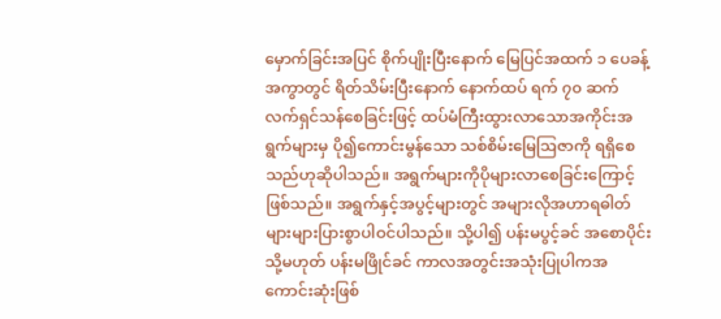မှောက်ခြင်းအပြင် စိုက်ပျိုးပြီးနောက် မြေပြင်အထက် ၁ ပေခန့်အကွာတွင် ရိတ်သိမ်းပြီးနောက် နောက်ထပ် ရက် ၇၀ ဆက်လက်ရှင်သန်စေခြင်းဖြင့် ထပ်မံကြီးထွားလာသောအကိုင်းအရွက်များမှ ပို၍ကောင်းမွန်သော သစ်စိမ်းမြေဩဇာကို ရရှိစေသည်ဟုဆိုပါသည်။ အရွက်များကိုပိုများလာစေခြင်းကြောင့်ဖြစ်သည်။ အရွက်နှင့်အပွင့်များတွင် အများလိုအဟာရဓါတ်များများပြားစွာပါဝင်ပါသည်။ သို့ပါ၍ ပန်းမပွင့်ခင် အစောပိုင်း သို့မဟုတ် ပန်းမဖြိုင်ခင် ကာလအတွင်းအသုံးပြုပါကအကောင်းဆုံးဖြစ်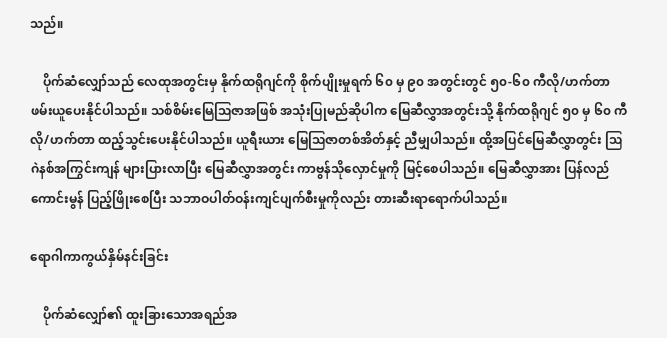သည်။

    ပိုက်ဆံလျှော်သည် လေထုအတွင်းမှ နိုက်ထရိုဂျင်ကို စိုက်ပျိုးမှုရက် ၆၀ မှ ၉၀ အတွင်းတွင် ၅၀-၆၀ ကီလို/ဟက်တာ ဖမ်းယူပေးနိုင်ပါသည်။ သစ်စိမ်းမြေဩဇာအဖြစ် အသုံးပြုမည်ဆိုပါက မြေဆီလွှာအတွင်းသို့ နိုက်ထရိုဂျင် ၅၀ မှ ၆၀ ကီလို/ဟက်တာ ထည့်သွင်းပေးနိုင်ပါသည်။ ယူရီးယား မြေဩဇာတစ်အိတ်နှင့် ညီမျှပါသည်။ ထို့အပြင်မြေဆီလွှာတွင်း ဩဂဲနစ်အကြွင်းကျန် များပြားလာပြီး မြေဆီလွှာအတွင်း ကာဗွန်သိုလှောင်မှုကို မြင့်စေပါသည်။ မြေဆီလွှာအား ပြန်လည်ကောင်းမွန် ပြည့်ဖြိုးစေပြီး သဘာဝပါတ်ဝန်းကျင်ပျက်စီးမှုကိုလည်း တားဆီးရာရောက်ပါသည်။

ရောဂါကာကွယ်နှိမ်နင်းခြင်း

    ပိုက်ဆံလျှော်၏ ထူးခြားသောအရည်အ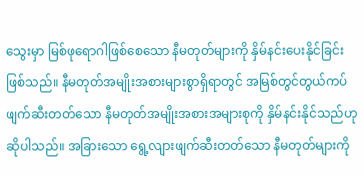သွေးမှာ မြစ်ဖုရောဂါဖြစ်စေသော နီမတုတ်များကို နှိမ်နင်းပေးနိုင်ခြင်းဖြစ်သည်။ နီမတုတ်အမျိုးအစားများစွာရှိရာတွင် အမြစ်တွင်တွယ်ကပ်ဖျက်ဆီးတတ်သော နီမတုတ်အမျိုးအစားအများစုကို နှိမ်နင်းနိုင်သည်ဟု ဆိုပါသည်။ အခြားသော ရွေ့လျားဖျက်ဆီးတတ်သော နီမတုတ်များကို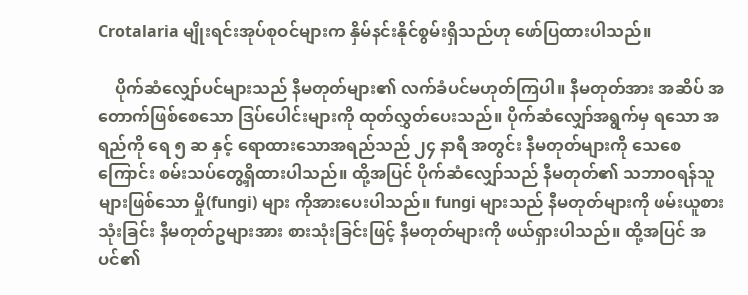Crotalaria မျိုးရင်းအုပ်စုဝင်များက နှိမ်နင်းနိုင်စွမ်းရှိသည်ဟု ဖော်ပြထားပါသည်။

    ပိုက်ဆံလျှော်ပင်များသည် နီမတုတ်များ၏ လက်ခံပင်မဟုတ်ကြပါ။ နီမတုတ်အား အဆိပ် အတောက်ဖြစ်စေသော ဒြပ်ပေါင်းများကို ထုတ်လွှတ်ပေးသည်။ ပိုက်ဆံလျှော်အရွက်မှ ရသော အရည်ကို ရေ ၅ ဆ နှင့် ရောထားသောအရည်သည် ၂၄ နာရီ အတွင်း နီမတုတ်များကို သေစေကြောင်း စမ်းသပ်တွေ့ရှိထားပါသည်။ ထို့အပြင် ပိုက်ဆံလျှော်သည် နီမတုတ်၏ သဘာဝရန်သူများဖြစ်သော မှို(fungi) များ ကိုအားပေးပါသည်။ fungi များသည် နီမတုတ်များကို ဖမ်းယူစားသုံးခြင်း နီမတုတ်ဥများအား စားသုံးခြင်းဖြင့် နီမတုတ်များကို ဖယ်ရှားပါသည်။ ထို့အပြင် အပင်၏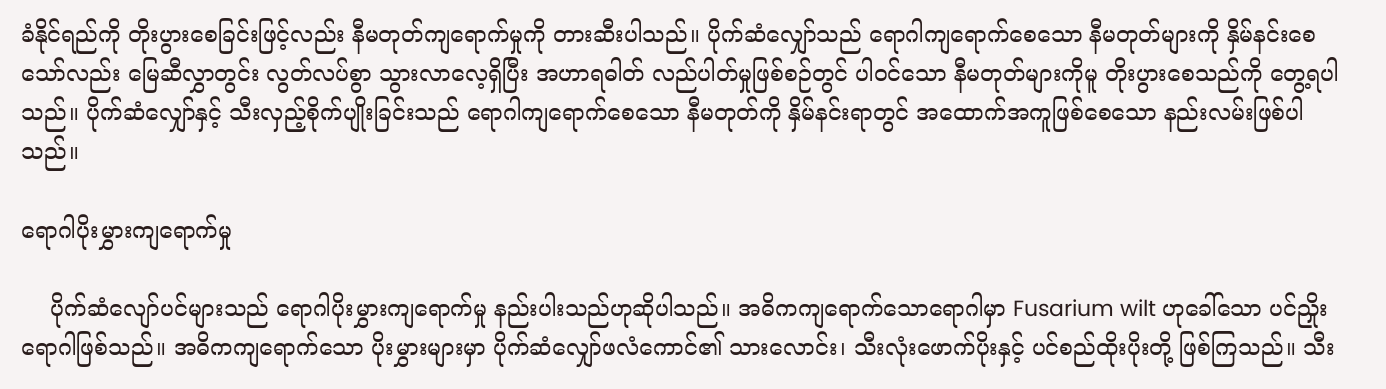ခံနိုင်ရည်ကို တိုးပွားစေခြင်းဖြင့်လည်း နီမတုတ်ကျရောက်မှုကို တားဆီးပါသည်။ ပိုက်ဆံလျှော်သည် ရောဂါကျရောက်စေသော နီမတုတ်များကို နှိမ်နင်းစေသော်လည်း မြေဆီလွှာတွင်း လွတ်လပ်စွာ သွားလာလေ့ရှိပြီး အဟာရဓါတ် လည်ပါတ်မှုဖြစ်စဉ်တွင် ပါဝင်သော နီမတုတ်များကိုမူ တိုးပွားစေသည်ကို တွေ့ရပါသည်။ ပိုက်ဆံလျှော်နှင့် သီးလှည့်စိုက်ပျိုးခြင်းသည် ရောဂါကျရောက်စေသော နီမတုတ်ကို နှိမ်နင်းရာတွင် အထောက်အကူဖြစ်စေသော နည်းလမ်းဖြစ်ပါသည်။

ရောဂါပိုးမွှားကျရောက်မှု

    ပိုက်ဆံလျော်ပင်များသည် ရောဂါပိုးမွှားကျရောက်မှု နည်းပါးသည်ဟုဆိုပါသည်။ အဓိကကျရောက်သောရောဂါမှာ Fusarium wilt ဟုခေါ်သော ပင်ညှိုးရောဂါဖြစ်သည်။ အဓိကကျရောက်သော ပိုးမွှားများမှာ ပိုက်ဆံလျှော်ဖလံကောင်၏ သားလောင်း၊ သီးလုံးဖောက်ပိုးနှင့် ပင်စည်ထိုးပိုးတို့ ဖြစ်ကြသည်။ သီး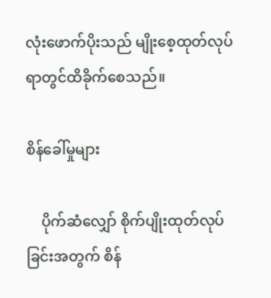လုံးဖောက်ပိုးသည် မျိုးစေ့ထုတ်လုပ်ရာတွင်ထိခိုက်စေသည်။

စိန်ခေါ်မှုများ

    ပိုက်ဆံလျှော် စိုက်ပျိုးထုတ်လုပ်ခြင်းအတွက် စိန်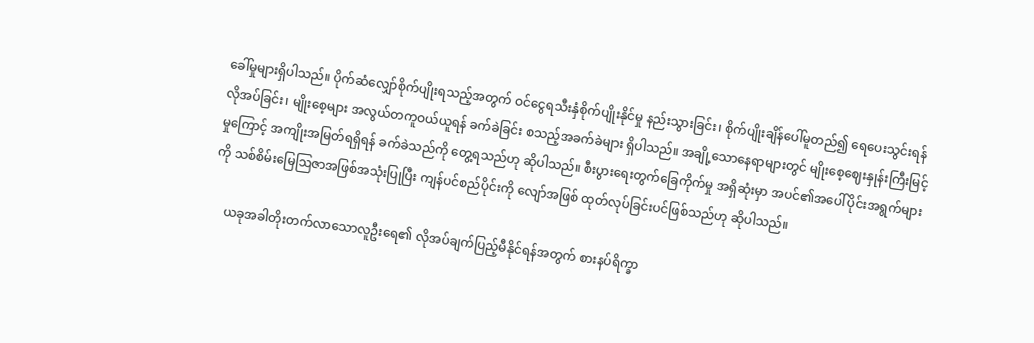ခေါ်မှုများရှိပါသည်။ ပိုက်ဆံလျှော်စိုက်ပျိုးရသည့်အတွက် ဝင်ငွေရသီးနှံစိုက်ပျိုးနိုင်မှု နည်းသွားခြင်း၊ စိုက်ပျိုးချိန်ပေါ်မူတည်၍ ရေပေးသွင်းရန်လိုအပ်ခြင်း၊ မျိုးစေ့များ အလွယ်တကူဝယ်ယူရန် ခက်ခဲခြင်း စသည့်အခက်ခဲများ ရှိပါသည်။ အချို့သောနေရာများတွင် မျိုးစေ့ဈေးနှုန်းကြီးမြင့်မှုကြောင့် အကျိုးအမြတ်ရရှိရန် ခက်ခဲသည်ကို တွေ့ရသည်ဟု ဆိုပါသည်။ စီးပွားရေးတွက်ခြေကိုက်မှု အရှိဆုံးမှာ အပင်၏အပေါ်ပိုင်းအရွက်များကို သစ်စိမ်းမြေဩဇာအဖြစ်အသုံးပြုပြီး ကျန်ပင်စည်ပိုင်းကို လျော်အဖြစ် ထုတ်လုပ်ခြင်းပင်ဖြစ်သည်ဟု ဆိုပါသည်။

    ယခုအခါတိုးတက်လာသောလူဦးရေ၏ လိုအပ်ချက်ပြည့်မီနိုင်ရန်အတွက် စားနပ်ရိက္ခာ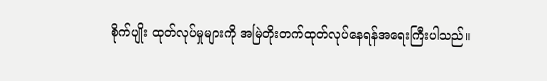စိုက်ပျိုး ထုတ်လုပ်မှုများကို အမြဲတိုးတက်ထုတ်လုပ်နေရန်အရေးကြီးပါသည်။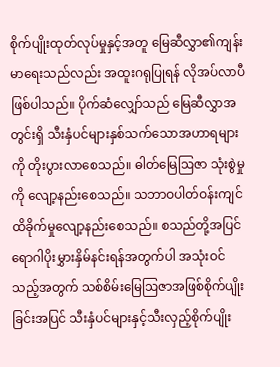စိုက်ပျိုးထုတ်လုပ်မှုနှင့်အတူ မြေဆီလွှာ၏ကျန်းမာရေးသည်လည်း အထူးဂရုပြုရန် လိုအပ်လာပီဖြစ်ပါသည်။ ပိုက်ဆံလျှော်သည် မြေဆီလွှာအတွင်းရှိ သီးနှံပင်များနှစ်သက်သောအဟာရများကို တိုးပွားလာစေသည်။ ဓါတ်မြေဩဇာ သုံးစွဲမှုကို လျော့နည်းစေသည်။ သဘာဝပါတ်ဝန်းကျင်ထိခိုက်မှုလျော့နည်းစေသည်။ စသည်တို့အပြင် ရောဂါပိုးမွှားနှိမ်နင်းရန်အတွက်ပါ အသုံးဝင်သည့်အတွက် သစ်စိမ်းမြေဩဇာအဖြစ်စိုက်ပျိုးခြင်းအပြင် သီးနှံပင်များနှင့်သီးလှည့်စိုက်ပျိုး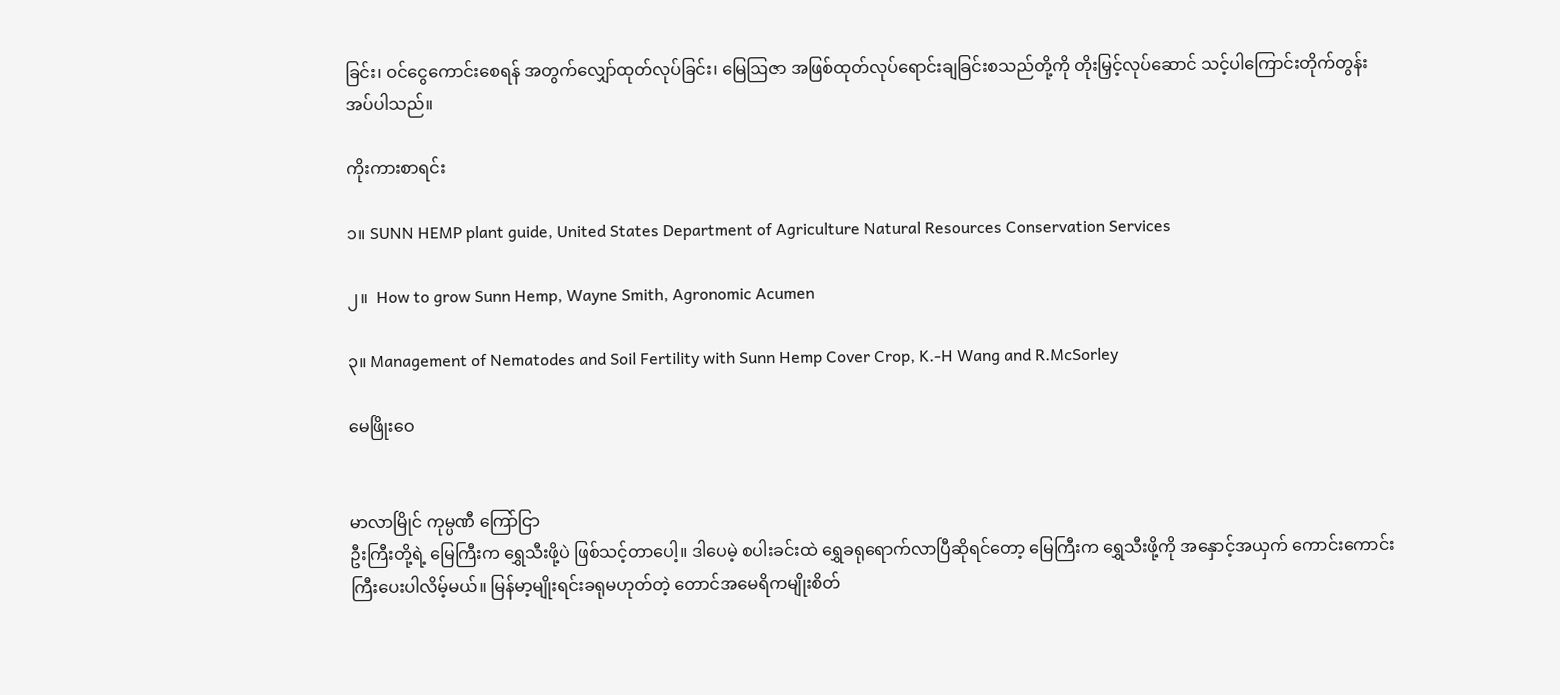ခြင်း၊ ဝင်ငွေကောင်းစေရန် အတွက်လျှော်ထုတ်လုပ်ခြင်း၊ မြေဩဇာ အဖြစ်ထုတ်လုပ်ရောင်းချခြင်းစသည်တို့ကို တိုးမြှင့်လုပ်ဆောင် သင့်ပါကြောင်းတိုက်တွန်းအပ်ပါသည်။

ကိုးကားစာရင်း

၁။ SUNN HEMP plant guide, United States Department of Agriculture Natural Resources Conservation Services

၂။  How to grow Sunn Hemp, Wayne Smith, Agronomic Acumen

၃။ Management of Nematodes and Soil Fertility with Sunn Hemp Cover Crop, K.-H Wang and R.McSorley

မေဖြိုးဝေ


မာလာမြိုင် ကုမ္ပဏီ ကြော်ငြာ
ဦးကြီးတို့ရဲ့ မြေကြီးက ရွှေသီးဖို့ပဲ ဖြစ်သင့်တာပေါ့။ ဒါပေမဲ့ စပါးခင်းထဲ ရွှေခရုရောက်လာပြီဆိုရင်တော့ မြေကြီးက ရွှေသီးဖို့ကို အနှောင့်အယှက် ကောင်းကောင်းကြီးပေးပါလိမ့်မယ်။ မြန်မာ့မျိုးရင်းခရုမဟုတ်တဲ့ တောင်အမေရိကမျိုးစိတ်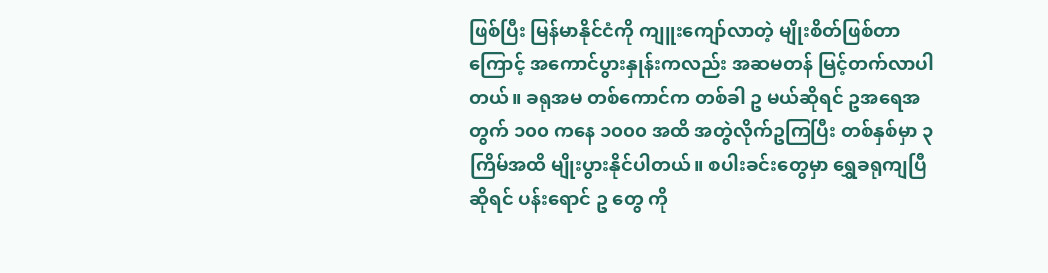ဖြစ်ပြီး မြန်မာနိုင်ငံကို ကျူးကျော်လာတဲ့ မျိုးစိတ်ဖြစ်တာကြောင့် အကောင်ပွားနှုန်းကလည်း အဆမတန် မြင့်တက်လာပါတယ်။ ခရုအမ တစ်ကောင်က တစ်ခါ ဥ မယ်ဆိုရင် ဥအရေအတွက် ၁၀၀ ကနေ ၁၀၀၀ အထိ အတွဲလိုက်ဥကြပြီး တစ်နှစ်မှာ ၃ ကြိမ်အထိ မျိုးပွားနိုင်ပါတယ်။ စပါးခင်းတွေမှာ ရွှေခရုကျပြီဆိုရင် ပန်းရောင် ဥ တွေ ကို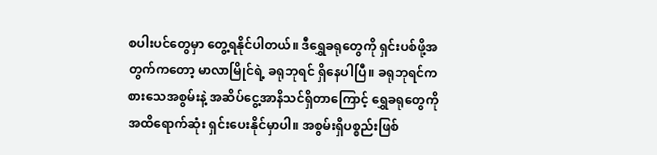စပါးပင်တွေမှာ တွေ့ရနိုင်ပါတယ်။ ဒီရွှေခရုတွေကို ရှင်းပစ်ဖို့အတွက်ကတော့ မာလာမြိုင်ရဲ့ ခရုဘုရင် ရှိနေပါပြီ။ ခရုဘုရင်က စားသေအစွမ်းနဲ့ အဆိပ်ငွေ့အာနိသင်ရှိတာကြောင့် ရွှေခရုတွေကို အထိရောက်ဆုံး ရှင်းပေးနိုင်မှာပါ။ အစွမ်းရှိပစ္စည်းဖြစ်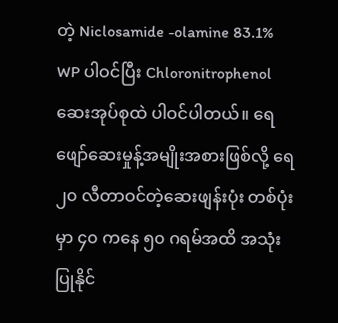တဲ့ Niclosamide -olamine 83.1% WP ပါဝင်ပြီး Chloronitrophenol ဆေးအုပ်စုထဲ ပါဝင်ပါတယ်။ ရေဖျော်ဆေးမှုန့်အမျိုးအစားဖြစ်လို့ ရေ ၂၀ လီတာဝင်တဲ့ဆေးဖျန်းပုံး တစ်ပုံးမှာ ၄၀ ကနေ ၅၀ ဂရမ်အထိ အသုံးပြုနိုင်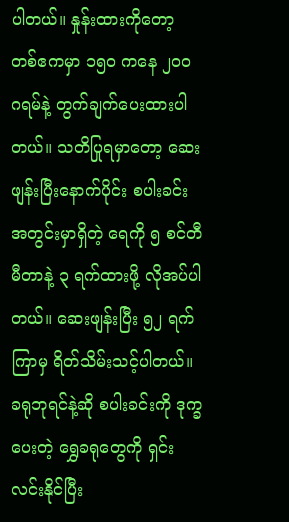ပါတယ်။ နှုန်းထားကိုတော့ တစ်ဧကမှာ ၁၅၀ ကနေ ၂၀၀ ဂရမ်နဲ့ တွက်ချက်ပေးထားပါတယ်။ သတိပြုရမှာတော့ ဆေးဖျန်းပြီးနောက်ပိုင်း စပါးခင်းအတွင်းမှာရှိတဲ့ ရေကို ၅ စင်တီမီတာနဲ့ ၃ ရက်ထားဖို့ လိုအပ်ပါတယ်။ ဆေးဖျန်းပြီး ၅၂ ရက်ကြာမှ ရိတ်သိမ်းသင့်ပါတယ်။ ခရုဘုရင်နဲ့ဆို စပါးခင်းကို ဒုက္ခပေးတဲ့ ရွှေခရုတွေကို ရှင်းလင်းနိုင်ပြီး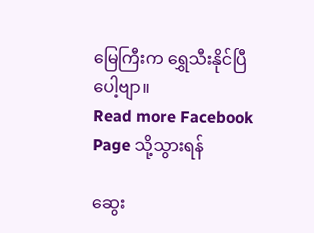မြေကြီးက ရွှေသီးနိုင်ပြီပေါ့ဗျာ။
Read more Facebook Page သို့သွားရန်

ဆွေး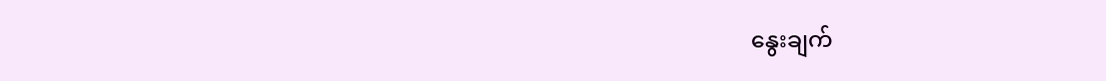နွေးချက်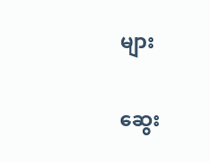များ

ဆွေး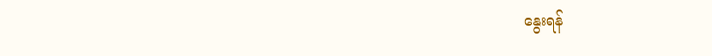နွေးရန်